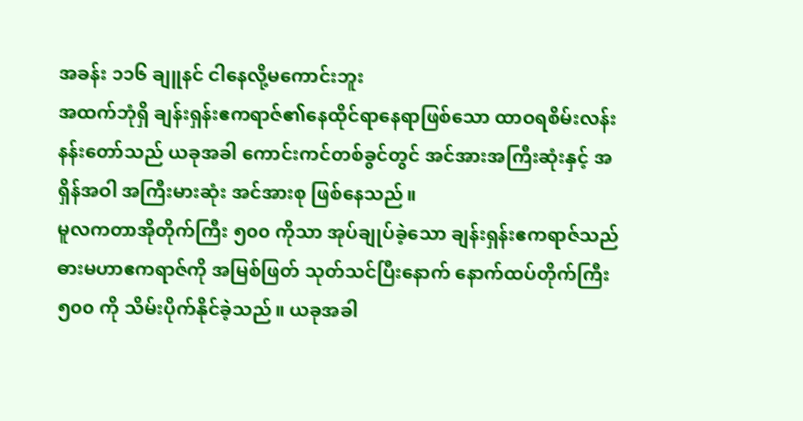အခန်း ၁၁၆ ချူနင် ငါနေလို့မကောင်းဘူး
အထက်ဘုံရှိ ချန်းရှန်းဧကရာဇ်၏နေထိုင်ရာနေရာဖြစ်သော ထာဝရစိမ်းလန်းနန်းတော်သည် ယခုအခါ ကောင်းကင်တစ်ခွင်တွင် အင်အားအကြီးဆုံးနှင့် အရှိန်အဝါ အကြီးမားဆုံး အင်အားစု ဖြစ်နေသည်။
မူလကတာအိုတိုက်ကြီး ၅၀၀ ကိုသာ အုပ်ချုပ်ခဲ့သော ချန်းရှန်းဧကရာဇ်သည် ဓားမဟာဧကရာဇ်ကို အမြစ်ဖြတ် သုတ်သင်ပြီးနောက် နောက်ထပ်တိုက်ကြီး ၅၀၀ ကို သိမ်းပိုက်နိုင်ခဲ့သည်။ ယခုအခါ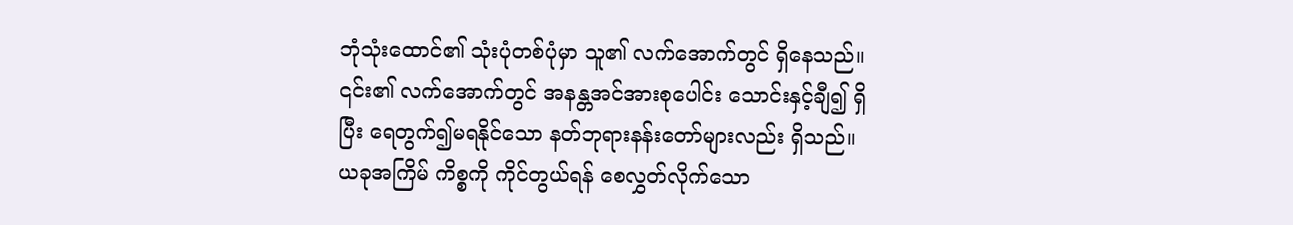ဘုံသုံးထောင်၏ သုံးပုံတစ်ပုံမှာ သူ၏ လက်အောက်တွင် ရှိနေသည်။
၎င်း၏ လက်အောက်တွင် အနန္တအင်အားစုပေါင်း သောင်းနှင့်ချီ၍ ရှိပြီး ရေတွက်၍မရနိုင်သော နတ်ဘုရားနန်းတော်များလည်း ရှိသည်။ ယခုအကြိမ် ကိစ္စကို ကိုင်တွယ်ရန် စေလွှတ်လိုက်သော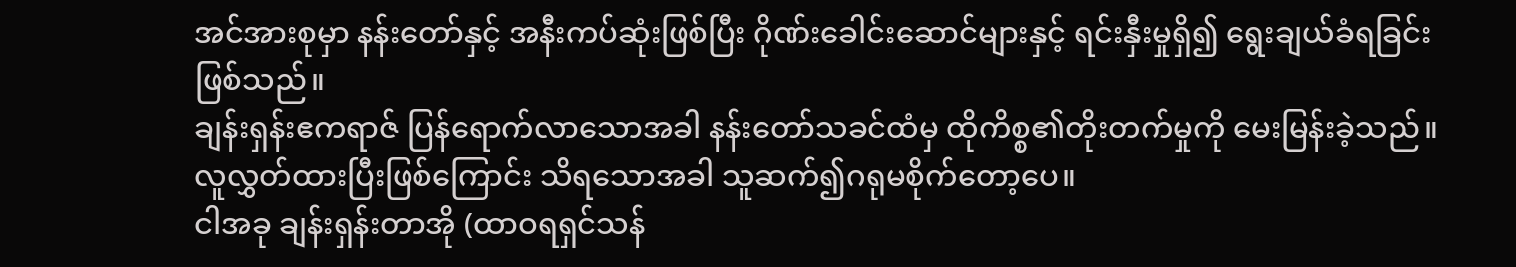အင်အားစုမှာ နန်းတော်နှင့် အနီးကပ်ဆုံးဖြစ်ပြီး ဂိုဏ်းခေါင်းဆောင်များနှင့် ရင်းနှီးမှုရှိ၍ ရွေးချယ်ခံရခြင်း ဖြစ်သည်။
ချန်းရှန်းဧကရာဇ် ပြန်ရောက်လာသောအခါ နန်းတော်သခင်ထံမှ ထိုကိစ္စ၏တိုးတက်မှုကို မေးမြန်းခဲ့သည်။ လူလွှတ်ထားပြီးဖြစ်ကြောင်း သိရသောအခါ သူဆက်၍ဂရုမစိုက်တော့ပေ။
ငါအခု ချန်းရှန်းတာအို (ထာဝရရှင်သန်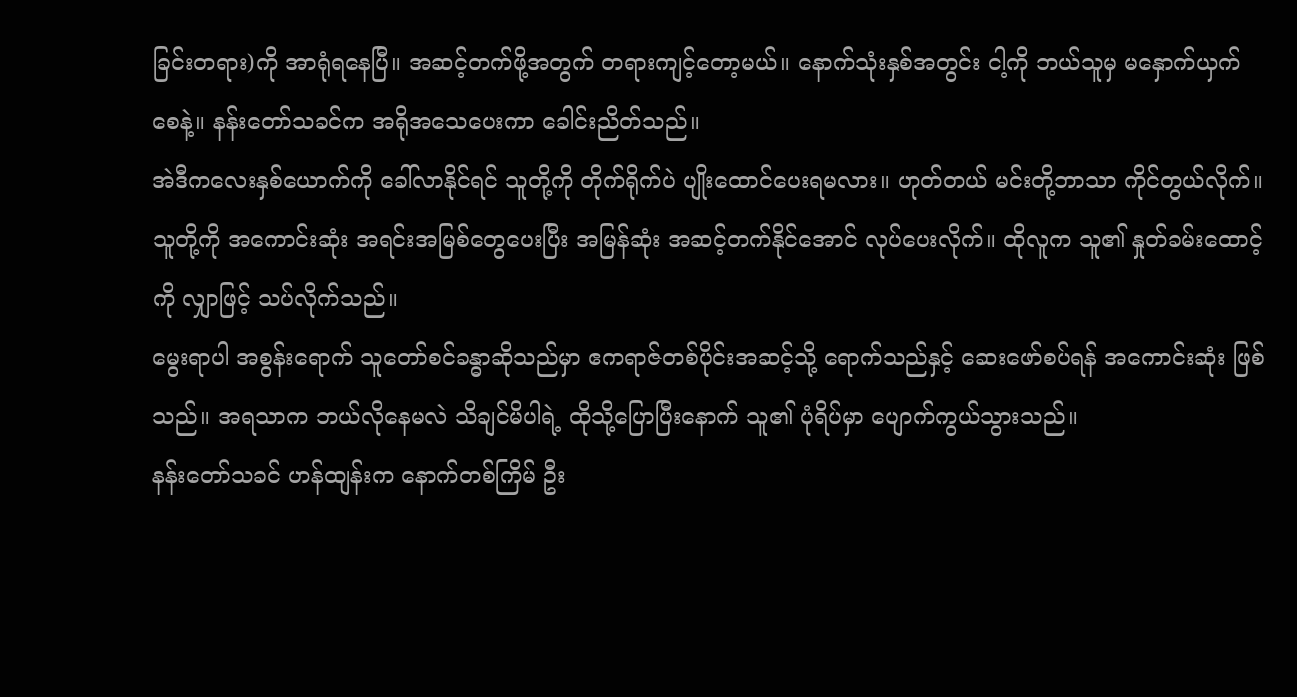ခြင်းတရား)ကို အာရုံရနေပြီ။ အဆင့်တက်ဖို့အတွက် တရားကျင့်တော့မယ်။ နောက်သုံးနှစ်အတွင်း ငါ့ကို ဘယ်သူမှ မနှောက်ယှက်စေနဲ့။ နန်းတော်သခင်က အရိုအသေပေးကာ ခေါင်းညိတ်သည်။
အဲဒီကလေးနှစ်ယောက်ကို ခေါ်လာနိုင်ရင် သူတို့ကို တိုက်ရိုက်ပဲ ပျိုးထောင်ပေးရမလား။ ဟုတ်တယ် မင်းတို့ဘာသာ ကိုင်တွယ်လိုက်။ သူတို့ကို အကောင်းဆုံး အရင်းအမြစ်တွေပေးပြီး အမြန်ဆုံး အဆင့်တက်နိုင်အောင် လုပ်ပေးလိုက်။ ထိုလူက သူ၏ နှုတ်ခမ်းထောင့်ကို လျှာဖြင့် သပ်လိုက်သည်။
မွေးရာပါ အစွန်းရောက် သူတော်စင်ခန္ဓာဆိုသည်မှာ ဧကရာဇ်တစ်ပိုင်းအဆင့်သို့ ရောက်သည်နှင့် ဆေးဖော်စပ်ရန် အကောင်းဆုံး ဖြစ်သည်။ အရသာက ဘယ်လိုနေမလဲ သိချင်မိပါရဲ့ ထိုသို့ပြောပြီးနောက် သူ၏ ပုံရိပ်မှာ ပျောက်ကွယ်သွားသည်။
နန်းတော်သခင် ဟန်ထျန်းက နောက်တစ်ကြိမ် ဦး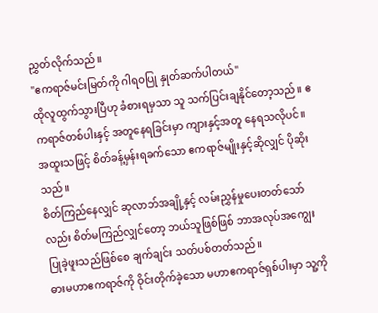ညွှတ်လိုက်သည်။
"ဧကရာဇ်မင်းမြတ်ကို ဂါရဝပြု နှုတ်ဆက်ပါတယ်"
ထိုလူထွက်သွားပြီဟု ခံစားရမှသာ သူ သက်ပြင်းချနိုင်တော့သည်။ ဧကရာဇ်တစ်ပါးနှင့် အတူနေရခြင်းမှာ ကျားနှင့်အတူ နေရသလိုပင်။ အထူးသဖြင့် စိတ်ခန့်မှန်းရခက်သော ဧကရာဇ်မျိုးနှင့်ဆိုလျှင် ပိုဆိုးသည်။
စိတ်ကြည်နေလျှင် ဆုလာဘ်အချို့နှင့် လမ်းညွှန်မှုပေးတတ်သော်လည်း စိတ်မကြည်လျှင်တော့ ဘယ်သူဖြစ်ဖြစ် ဘာအလုပ်အကျွေး ပြုခဲ့ဖူးသည်ဖြစ်စေ ချက်ချင်း သတ်ပစ်တတ်သည်။
ဓားမဟာဧကရာဇ်ကို ဝိုင်းတိုက်ခဲ့သော မဟာဧကရာဇ်ရှစ်ပါးမှာ သူ့ကို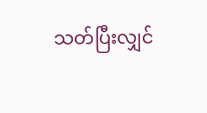သတ်ပြီးလျှင်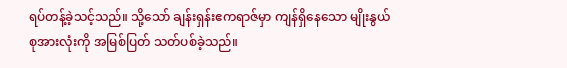ရပ်တန့်ခဲ့သင့်သည်။ သို့သော် ချန်းရှန်းဧကရာဇ်မှာ ကျန်ရှိနေသော မျိုးနွယ်စုအားလုံးကို အမြစ်ပြတ် သတ်ပစ်ခဲ့သည်။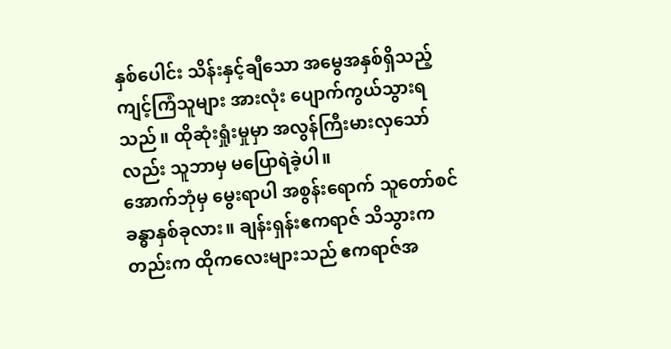နှစ်ပေါင်း သိန်းနှင့်ချီသော အမွေအနှစ်ရှိသည့် ကျင့်ကြံသူများ အားလုံး ပျောက်ကွယ်သွားရသည်။ ထိုဆုံးရှုံးမှုမှာ အလွန်ကြီးမားလှသော်လည်း သူဘာမှ မပြောရဲခဲ့ပါ။
အောက်ဘုံမှ မွေးရာပါ အစွန်းရောက် သူတော်စင်ခန္ဓာနှစ်ခုလား။ ချန်းရှန်းဧကရာဇ် သိသွားကတည်းက ထိုကလေးများသည် ဧကရာဇ်အ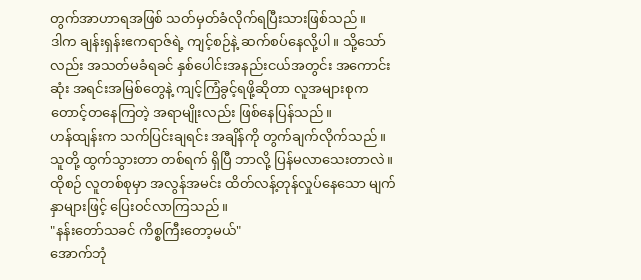တွက်အာဟာရအဖြစ် သတ်မှတ်ခံလိုက်ရပြီးသားဖြစ်သည်။
ဒါက ချန်းရှန်းဧကရာဇ်ရဲ့ ကျင့်စဉ်နဲ့ ဆက်စပ်နေလို့ပါ။ သို့သော်လည်း အသတ်မခံရခင် နှစ်ပေါင်းအနည်းငယ်အတွင်း အကောင်းဆုံး အရင်းအမြစ်တွေနဲ့ ကျင့်ကြံခွင့်ရဖို့ဆိုတာ လူအများစုက တောင့်တနေကြတဲ့ အရာမျိုးလည်း ဖြစ်နေပြန်သည်။
ဟန်ထျန်းက သက်ပြင်းချရင်း အချိန်ကို တွက်ချက်လိုက်သည်။ သူတို့ ထွက်သွားတာ တစ်ရက် ရှိပြီ ဘာလို့ ပြန်မလာသေးတာလဲ။ ထိုစဉ် လူတစ်စုမှာ အလွန်အမင်း ထိတ်လန့်တုန်လှုပ်နေသော မျက်နှာများဖြင့် ပြေးဝင်လာကြသည်။
"နန်းတော်သခင် ကိစ္စကြီးတော့မယ်"
အောက်ဘုံ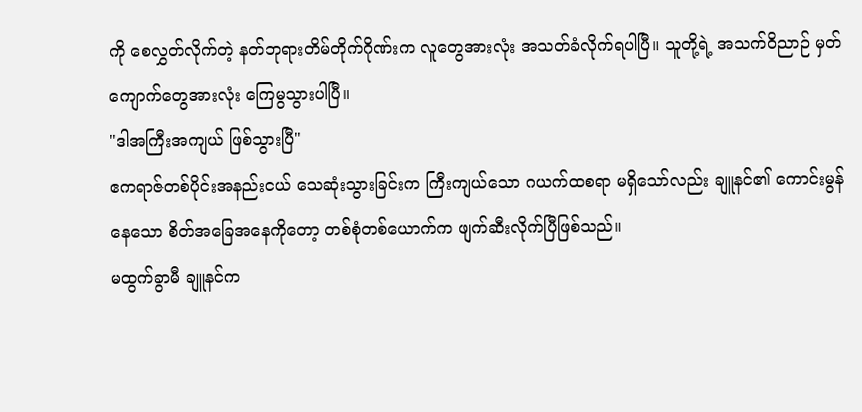ကို စေလွှတ်လိုက်တဲ့ နတ်ဘုရားတိမ်တိုက်ဂိုဏ်းက လူတွေအားလုံး အသတ်ခံလိုက်ရပါပြီ။ သူတို့ရဲ့ အသက်ဝိညာဉ် မှတ်ကျောက်တွေအားလုံး ကြေမွသွားပါပြီ။
"ဒါအကြီးအကျယ် ဖြစ်သွားပြီ"
ဧကရာဇ်တစ်ပိုင်းအနည်းငယ် သေဆုံးသွားခြင်းက ကြီးကျယ်သော ဂယက်ထစရာ မရှိသော်လည်း ချူနင်၏ ကောင်းမွန်နေသော စိတ်အခြေအနေကိုတော့ တစ်စုံတစ်ယောက်က ဖျက်ဆီးလိုက်ပြီဖြစ်သည်။
မထွက်ခွာမီ ချူနင်က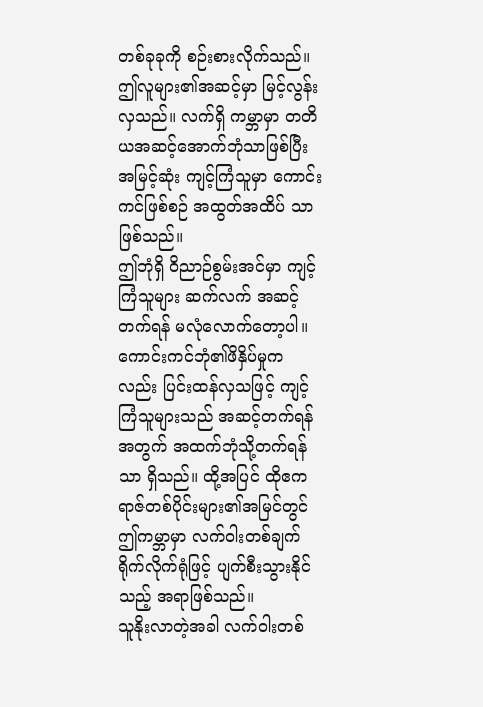တစ်ခုခုကို စဉ်းစားလိုက်သည်။ ဤလူများ၏အဆင့်မှာ မြင့်လွန်းလှသည်။ လက်ရှိ ကမ္ဘာမှာ တတိယအဆင့်အောက်ဘုံသာဖြစ်ပြီး အမြင့်ဆုံး ကျင့်ကြံသူမှာ ကောင်းကင်ဖြစ်စဉ် အထွတ်အထိပ် သာ ဖြစ်သည်။
ဤဘုံရှိ ဝိညာဉ်စွမ်းအင်မှာ ကျင့်ကြံသူများ ဆက်လက် အဆင့်တက်ရန် မလုံလောက်တော့ပါ။ ကောင်းကင်ဘုံ၏ဖိနှိပ်မှုကလည်း ပြင်းထန်လှသဖြင့် ကျင့်ကြံသူများသည် အဆင့်တက်ရန်အတွက် အထက်ဘုံသို့တက်ရန်သာ ရှိသည်။ ထို့အပြင် ထိုဧကရာဇ်တစ်ပိုင်းများ၏အမြင်တွင် ဤကမ္ဘာမှာ လက်ဝါးတစ်ချက် ရိုက်လိုက်ရုံဖြင့် ပျက်စီးသွားနိုင်သည့် အရာဖြစ်သည်။
သူနိုးလာတဲ့အခါ လက်ဝါးတစ်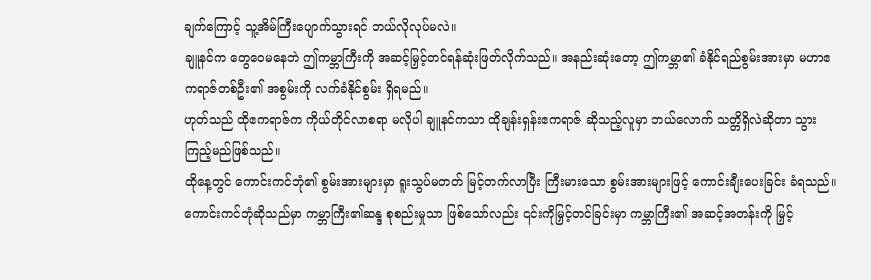ချက်ကြောင့် သူ့အိမ်ကြီးပျောက်သွားရင် ဘယ်လိုလုပ်မလဲ။
ချူနင်က တွေဝေမနေဘဲ ဤကမ္ဘာကြီးကို အဆင့်မြှင့်တင်ရန်ဆုံးဖြတ်လိုက်သည်။ အနည်းဆုံးတော့ ဤကမ္ဘာ၏ ခံနိုင်ရည်စွမ်းအားမှာ မဟာဧကရာဇ်တစ်ဦး၏ အစွမ်းကို လက်ခံနိုင်စွမ်း ရှိရမည်။
ဟုတ်သည် ထိုဧကရာဇ်က ကိုယ်တိုင်လာစရာ မလိုပါ ချူနင်ကသာ ထိုချန်းရှန်းဧကရာဇ် ဆိုသည့်လူမှာ ဘယ်လောက် သတ္တိရှိလဲဆိုတာ သွားကြည့်မည်ဖြစ်သည်။
ထိုနေ့တွင် ကောင်းကင်ဘုံ၏ စွမ်းအားများမှာ ရူးသွပ်မတတ် မြင့်တက်လာပြီး ကြီးမားသော စွမ်းအားများဖြင့် ကောင်းချီးပေးခြင်း ခံရသည်။ ကောင်းကင်ဘုံဆိုသည်မှာ ကမ္ဘာကြီး၏ဆန္ဒ စုစည်းမှုသာ ဖြစ်သော်လည်း ၎င်းကိုမြှင့်တင်ခြင်းမှာ ကမ္ဘာကြီး၏ အဆင့်အတန်းကို မြှင့်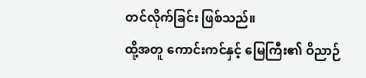တင်လိုက်ခြင်း ဖြစ်သည်။
ထို့အတူ ကောင်းကင်နှင့် မြေကြီး၏ ဝိညာဉ်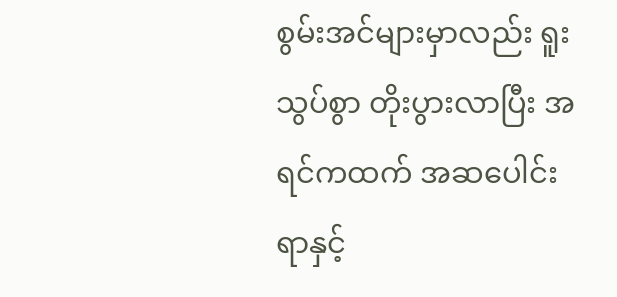စွမ်းအင်များမှာလည်း ရူးသွပ်စွာ တိုးပွားလာပြီး အရင်ကထက် အဆပေါင်း ရာနှင့်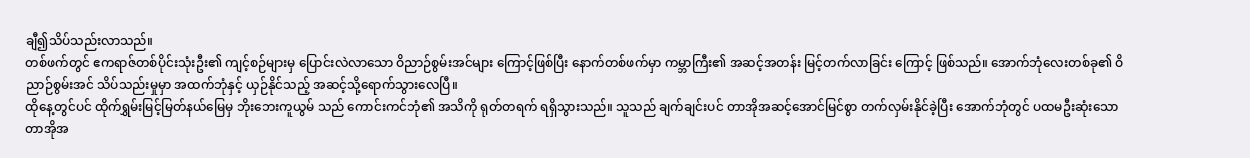ချီ၍သိပ်သည်းလာသည်။
တစ်ဖက်တွင် ဧကရာဇ်တစ်ပိုင်းသုံးဦး၏ ကျင့်စဉ်များမှ ပြောင်းလဲလာသော ဝိညာဉ်စွမ်းအင်များ ကြောင့်ဖြစ်ပြီး နောက်တစ်ဖက်မှာ ကမ္ဘာကြီး၏ အဆင့်အတန်း မြင့်တက်လာခြင်း ကြောင့် ဖြစ်သည်။ အောက်ဘုံလေးတစ်ခု၏ ဝိညာဉ်စွမ်းအင် သိပ်သည်းမှုမှာ အထက်ဘုံနှင့် ယှဉ်နိုင်သည့် အဆင့်သို့ရောက်သွားလေပြီ။
ထိုနေ့တွင်ပင် ထိုက်ရွှမ်းမြင့်မြတ်နယ်မြေမှ ဘိုးဘေးကူယွမ် သည် ကောင်းကင်ဘုံ၏ အသိကို ရုတ်တရက် ရရှိသွားသည်။ သူသည် ချက်ချင်းပင် တာအိုအဆင့်အောင်မြင်စွာ တက်လှမ်းနိုင်ခဲ့ပြီး အောက်ဘုံတွင် ပထမဦးဆုံးသော တာအိုအ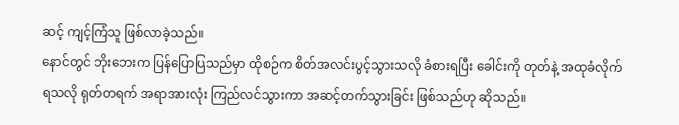ဆင့် ကျင့်ကြံသူ ဖြစ်လာခဲ့သည်။
နောင်တွင် ဘိုးဘေးက ပြန်ပြောပြသည်မှာ ထိုစဉ်က စိတ်အလင်းပွင့်သွားသလို ခံစားရပြီး ခေါင်းကို တုတ်နဲ့ အထုခံလိုက်ရသလို ရုတ်တရက် အရာအားလုံး ကြည်လင်သွားကာ အဆင့်တက်သွားခြင်း ဖြစ်သည်ဟု ဆိုသည်။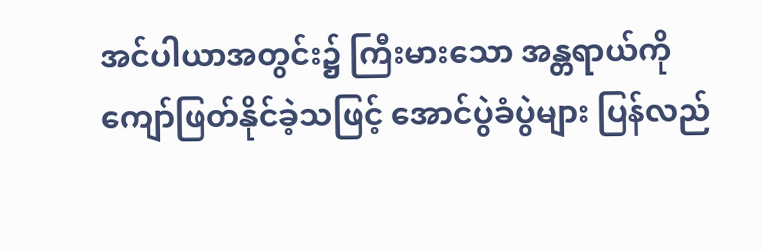အင်ပါယာအတွင်း၌ ကြီးမားသော အန္တရာယ်ကို ကျော်ဖြတ်နိုင်ခဲ့သဖြင့် အောင်ပွဲခံပွဲများ ပြန်လည်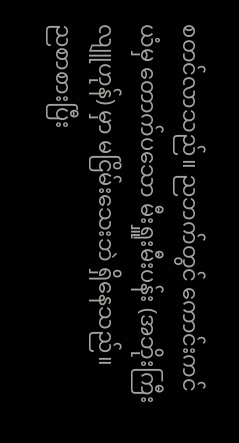စတင်လာသည်။ ညဘက်တွင် ကောင်းကင်ယံမှ တောက်ပသော မီးရှူးမီးပန်း (အဘိုးကြီးလျူဟုန်) မှာ မငြိမ်းသေးဘဲ ရှိနေသည်။
ညစာစားပြီး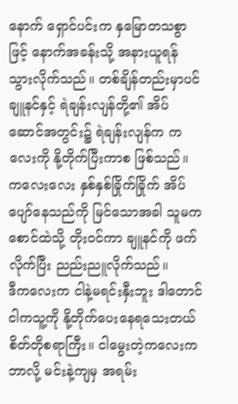နောက် ရှောင်ပင်းက နှမြောတသစွာဖြင့် နောက်အခန်းသို့ အနားယူရန် သွားလိုက်သည်။ တစ်ချိန်တည်းမှာပင် ချူနင်နှင့် ရဲချန်းလျန်တို့၏ အိပ်ဆောင်အတွင်း၌ ရဲချန်းလျန်က ကလေးကို နို့တိုက်ပြီးကာစ ဖြစ်သည်။
ကလေးလေး နှစ်နှစ်ခြိုက်ခြိုက် အိပ်ပျော်နေသည်ကို မြင်သောအခါ သူမက စောင်ထဲသို့ တိုးဝင်ကာ ချူနင်ကို ဖက်လိုက်ပြီး ညည်းညူလိုက်သည်။
ဒီကလေးက ငါနဲ့မရင်းနှီးဘူး ဒါတောင်ငါကသူ့ကို နို့တိုက်ပေးနေရသေးတယ် စိတ်တိုစရာကြီး။ ငါမွေးတဲ့ကလေးက ဘာလို့ မင်းနဲ့ကျမှ အရမ်း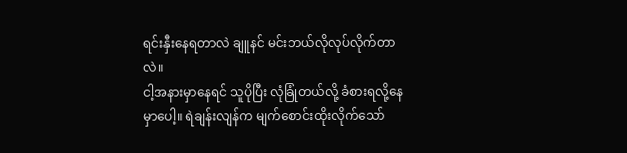ရင်းနှီးနေရတာလဲ ချူနင် မင်းဘယ်လိုလုပ်လိုက်တာလဲ။
ငါ့အနားမှာနေရင် သူပိုပြီး လုံခြုံတယ်လို့ ခံစားရလို့နေမှာပေါ့။ ရဲချန်းလျန်က မျက်စောင်းထိုးလိုက်သော်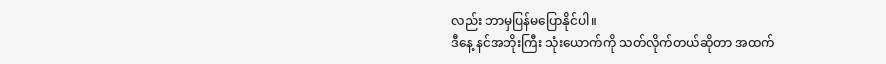လည်း ဘာမှပြန်မပြောနိုင်ပါ။
ဒီနေ့ နင်အဘိုးကြီး သုံးယောက်ကို သတ်လိုက်တယ်ဆိုတာ အထက်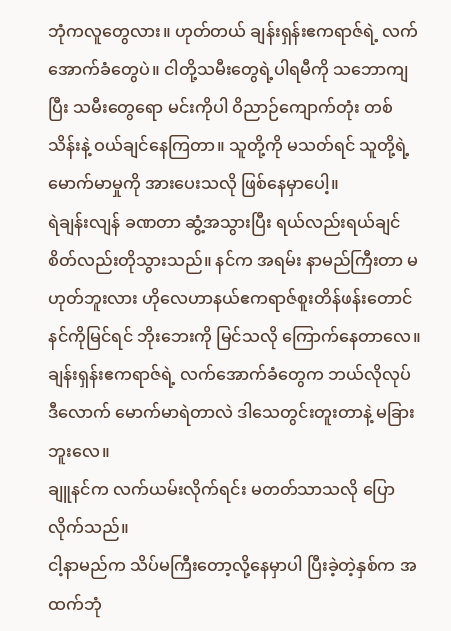ဘုံကလူတွေလား။ ဟုတ်တယ် ချန်းရှန်းဧကရာဇ်ရဲ့ လက်အောက်ခံတွေပဲ။ ငါတို့သမီးတွေရဲ့ပါရမီကို သဘောကျပြီး သမီးတွေရော မင်းကိုပါ ဝိညာဉ်ကျောက်တုံး တစ်သိန်းနဲ့ ဝယ်ချင်နေကြတာ။ သူတို့ကို မသတ်ရင် သူတို့ရဲ့ မောက်မာမှုကို အားပေးသလို ဖြစ်နေမှာပေါ့။
ရဲချန်းလျန် ခဏတာ ဆွံ့အသွားပြီး ရယ်လည်းရယ်ချင် စိတ်လည်းတိုသွားသည်။ နင်က အရမ်း နာမည်ကြီးတာ မဟုတ်ဘူးလား ဟိုလေဟာနယ်ဧကရာဇ်စူးတိန်ဖန်းတောင် နင်ကိုမြင်ရင် ဘိုးဘေးကို မြင်သလို ကြောက်နေတာလေ။ ချန်းရှန်းဧကရာဇ်ရဲ့ လက်အောက်ခံတွေက ဘယ်လိုလုပ် ဒီလောက် မောက်မာရဲတာလဲ ဒါသေတွင်းတူးတာနဲ့ မခြားဘူးလေ။
ချူနင်က လက်ယမ်းလိုက်ရင်း မတတ်သာသလို ပြောလိုက်သည်။
ငါ့နာမည်က သိပ်မကြီးတော့လို့နေမှာပါ ပြီးခဲ့တဲ့နှစ်က အထက်ဘုံ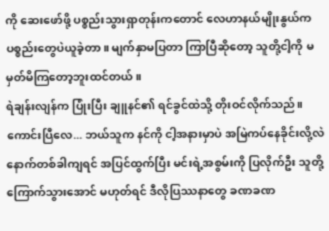ကို ဆေးဖော်ဖို့ ပစ္စည်းသွားရှာတုန်းကတောင် လေဟာနယ်မျိုးနွယ်က ပစ္စည်းတွေပဲယူခဲ့တာ။ မျက်နှာမပြတာ ကြာပြီဆိုတော့ သူတို့ငါ့ကို မမှတ်မိကြတော့ဘူးထင်တယ်။
ရဲချန်းလျန်က ပြုံးပြီး ချူနင်၏ ရင်ခွင်ထဲသို့ တိုးဝင်လိုက်သည်။ ကောင်းပြီလေ... ဘယ်သူက နင်ကို ငါ့အနားမှာပဲ အမြဲကပ်နေခိုင်းလို့လဲ နောက်တစ်ခါကျရင် အပြင်ထွက်ပြီး မင်းရဲ့အစွမ်းကို ပြလိုက်ဦး သူတို့ ကြောက်သွားအောင် မဟုတ်ရင် ဒီလိုပြဿနာတွေ ခဏခဏ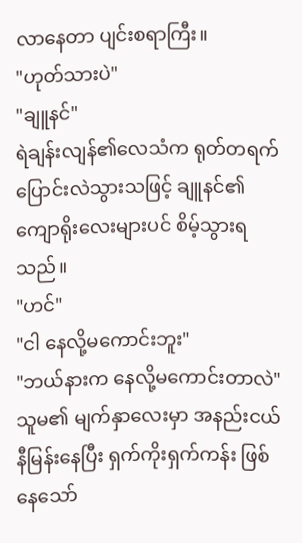လာနေတာ ပျင်းစရာကြီး။
"ဟုတ်သားပဲ"
"ချူနင်"
ရဲချန်းလျန်၏လေသံက ရုတ်တရက် ပြောင်းလဲသွားသဖြင့် ချူနင်၏ ကျောရိုးလေးများပင် စိမ့်သွားရသည်။
"ဟင်"
"ငါ နေလို့မကောင်းဘူး"
"ဘယ်နားက နေလို့မကောင်းတာလဲ"
သူမ၏ မျက်နှာလေးမှာ အနည်းငယ် နီမြန်းနေပြီး ရှက်ကိုးရှက်ကန်း ဖြစ်နေသော်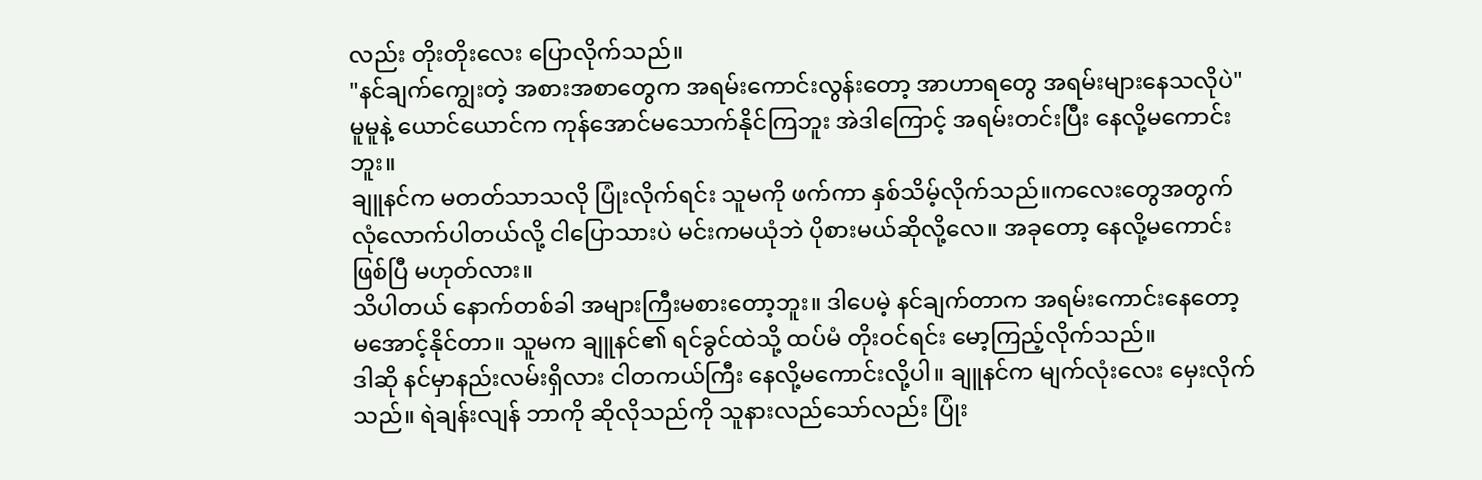လည်း တိုးတိုးလေး ပြောလိုက်သည်။
"နင်ချက်ကျွေးတဲ့ အစားအစာတွေက အရမ်းကောင်းလွန်းတော့ အာဟာရတွေ အရမ်းများနေသလိုပဲ"
မူမူနဲ့ ယောင်ယောင်က ကုန်အောင်မသောက်နိုင်ကြဘူး အဲဒါကြောင့် အရမ်းတင်းပြီး နေလို့မကောင်းဘူး။
ချူနင်က မတတ်သာသလို ပြုံးလိုက်ရင်း သူမကို ဖက်ကာ နှစ်သိမ့်လိုက်သည်။ကလေးတွေအတွက် လုံလောက်ပါတယ်လို့ ငါပြောသားပဲ မင်းကမယုံဘဲ ပိုစားမယ်ဆိုလို့လေ။ အခုတော့ နေလို့မကောင်းဖြစ်ပြီ မဟုတ်လား။
သိပါတယ် နောက်တစ်ခါ အများကြီးမစားတော့ဘူး။ ဒါပေမဲ့ နင်ချက်တာက အရမ်းကောင်းနေတော့ မအောင့်နိုင်တာ။ သူမက ချူနင်၏ ရင်ခွင်ထဲသို့ ထပ်မံ တိုးဝင်ရင်း မော့ကြည့်လိုက်သည်။
ဒါဆို နင်မှာနည်းလမ်းရှိလား ငါတကယ်ကြီး နေလို့မကောင်းလို့ပါ။ ချူနင်က မျက်လုံးလေး မှေးလိုက်သည်။ ရဲချန်းလျန် ဘာကို ဆိုလိုသည်ကို သူနားလည်သော်လည်း ပြုံး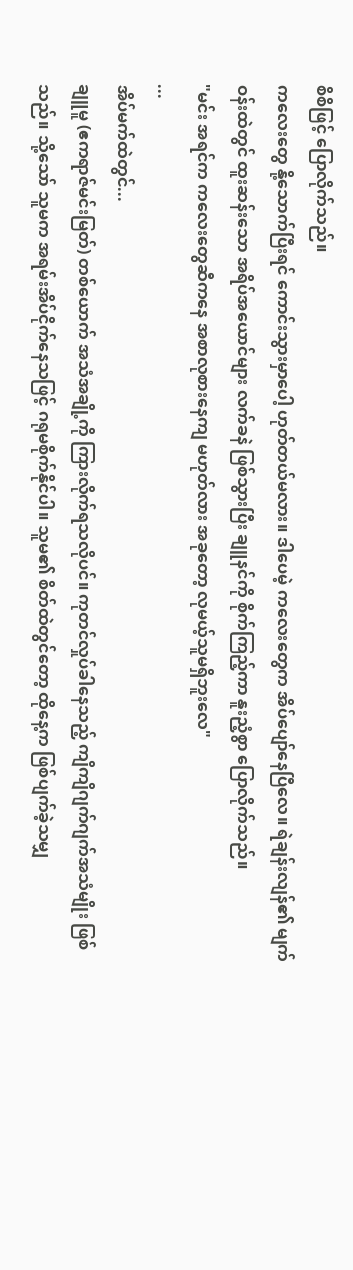စိစိဖြင့် ပြောလိုက်သည်။
ကလေးတွေ နို့သောက်ပြီးရင် ကောင်းသွားမှာပေါ့ ဟုတ်တယ်မလား။ ဒါပေမဲ့ ကလေးတွေက အိပ်ပျော်နေပြီလေ။ ရဲချန်းလျန်၏ မျက်ဝန်းထဲတွင် ထူးဆန်းသော အရိပ်အယောင်များ လက်ခနဲ ဖြစ်သွားပြီး ချူနင်ကို စိုက်ကြည့်ကာ နူးညံ့စွာ ပြောလိုက်သည်။
"မင်း အရင်က ကလေးတွေဆီကနေ အစာလုစားနေကျ မဟုတ်လား အခုတော့ လုမယ့်သူမရှိဘူးလေ"
...
အိပ်မက်ထဲတွင်...
ချူမူ (ဧကရာဇ်မင်းမြတ်) တစ်ယောက် အသံအချို့ကို ကြားလိုက်ရသလိုပင်။ ကုတင်လှုပ်ခါနေသည့် ကျိကျိဂျက်ဂျက်အသံမျိုး ဖြစ်သည်။ သို့သော် သူမက အရမ်းအိပ်ငိုက်နေသဖြင့် ဂရုမစိုက်နိုင်ပါ။ သူမ၏ စိတ်ထဲတွင်တော့ ထိုနေ့က ဖြစ်ပျက်ခဲ့သမျှ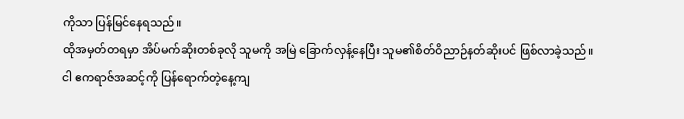ကိုသာ ပြန်မြင်နေရသည်။
ထိုအမှတ်တရမှာ အိပ်မက်ဆိုးတစ်ခုလို သူမကို အမြဲ ခြောက်လှန့်နေပြီး သူမ၏စိတ်ဝိညာဉ်နတ်ဆိုးပင် ဖြစ်လာခဲ့သည်။
ငါ ဧကရာဇ်အဆင့်ကို ပြန်ရောက်တဲ့နေ့ကျ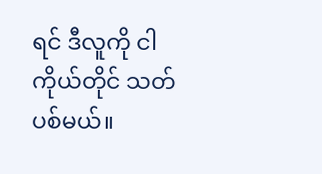ရင် ဒီလူကို ငါကိုယ်တိုင် သတ်ပစ်မယ်။